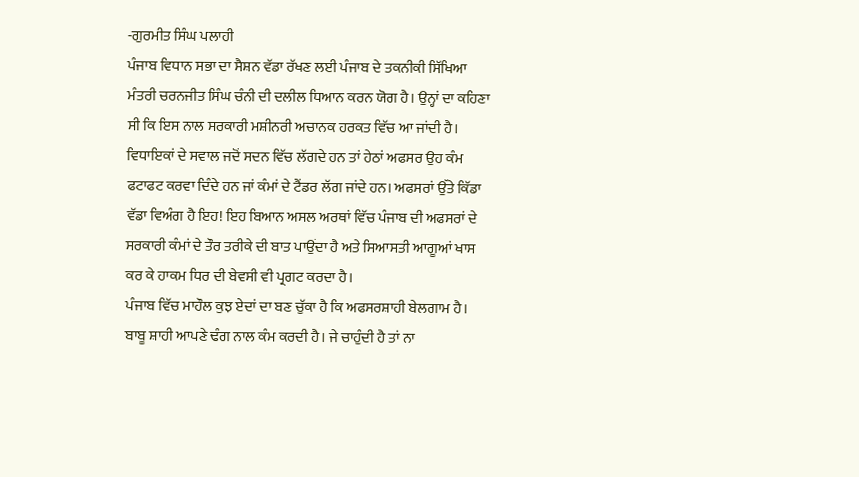-ਗੁਰਮੀਤ ਸਿੰਘ ਪਲਾਹੀ
ਪੰਜਾਬ ਵਿਧਾਨ ਸਭਾ ਦਾ ਸੈਸ਼ਨ ਵੱਡਾ ਰੱਖਣ ਲਈ ਪੰਜਾਬ ਦੇ ਤਕਨੀਕੀ ਸਿੱਖਿਆ ਮੰਤਰੀ ਚਰਨਜੀਤ ਸਿੰਘ ਚੰਨੀ ਦੀ ਦਲੀਲ ਧਿਆਨ ਕਰਨ ਯੋਗ ਹੈ। ਉਨ੍ਹਾਂ ਦਾ ਕਹਿਣਾ ਸੀ ਕਿ ਇਸ ਨਾਲ ਸਰਕਾਰੀ ਮਸ਼ੀਨਰੀ ਅਚਾਨਕ ਹਰਕਤ ਵਿੱਚ ਆ ਜਾਂਦੀ ਹੈ। ਵਿਧਾਇਕਾਂ ਦੇ ਸਵਾਲ ਜਦੋਂ ਸਦਨ ਵਿੱਚ ਲੱਗਦੇ ਹਨ ਤਾਂ ਹੇਠਾਂ ਅਫਸਰ ਉਹ ਕੰਮ ਫਟਾਫਟ ਕਰਵਾ ਦਿੰਦੇ ਹਨ ਜਾਂ ਕੰਮਾਂ ਦੇ ਟੈਂਡਰ ਲੱਗ ਜਾਂਦੇ ਹਨ। ਅਫਸਰਾਂ ਉੱਤੇ ਕਿੱਡਾ ਵੱਡਾ ਵਿਅੰਗ ਹੈ ਇਹ! ਇਹ ਬਿਆਨ ਅਸਲ ਅਰਥਾਂ ਵਿੱਚ ਪੰਜਾਬ ਦੀ ਅਫਸਰਾਂ ਦੇ ਸਰਕਾਰੀ ਕੰਮਾਂ ਦੇ ਤੌਰ ਤਰੀਕੇ ਦੀ ਬਾਤ ਪਾਉਂਦਾ ਹੈ ਅਤੇ ਸਿਆਸਤੀ ਆਗੂਆਂ ਖਾਸ ਕਰ ਕੇ ਹਾਕਮ ਧਿਰ ਦੀ ਬੇਵਸੀ ਵੀ ਪ੍ਰਗਟ ਕਰਦਾ ਹੈ।
ਪੰਜਾਬ ਵਿੱਚ ਮਾਹੌਲ ਕੁਝ ਏਦਾਂ ਦਾ ਬਣ ਚੁੱਕਾ ਹੈ ਕਿ ਅਫਸਰਸ਼ਾਹੀ ਬੇਲਗਾਮ ਹੈ। ਬਾਬੂ ਸ਼ਾਹੀ ਆਪਣੇ ਢੰਗ ਨਾਲ ਕੰਮ ਕਰਦੀ ਹੈ। ਜੇ ਚਾਹੁੰਦੀ ਹੈ ਤਾਂ ਨਾ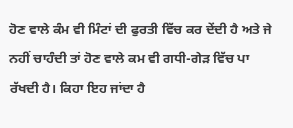ਹੋਣ ਵਾਲੇ ਕੰਮ ਵੀ ਮਿੰਟਾਂ ਦੀ ਫੁਰਤੀ ਵਿੱਚ ਕਰ ਦੇਂਦੀ ਹੈ ਅਤੇ ਜੇ ਨਹੀਂ ਚਾਹੰਦੀ ਤਾਂ ਹੋਣ ਵਾਲੇ ਕਮ ਵੀ ਗਧੀ-ਗੇੜ ਵਿੱਚ ਪਾ ਰੱਖਦੀ ਹੈ। ਕਿਹਾ ਇਹ ਜਾਂਦਾ ਹੈ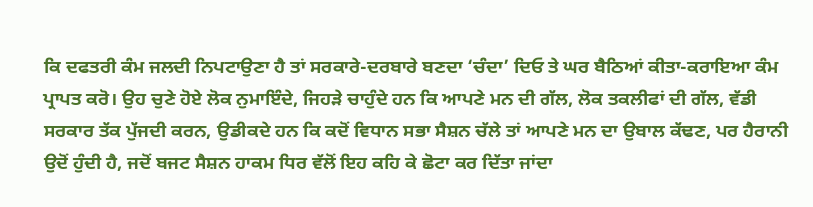ਕਿ ਦਫਤਰੀ ਕੰਮ ਜਲਦੀ ਨਿਪਟਾਉਣਾ ਹੈ ਤਾਂ ਸਰਕਾਰੇ-ਦਰਬਾਰੇ ਬਣਦਾ ‘ਚੰਦਾ’ ਦਿਓ ਤੇ ਘਰ ਬੈਠਿਆਂ ਕੀਤਾ-ਕਰਾਇਆ ਕੰਮ ਪ੍ਰਾਪਤ ਕਰੋ। ਉਹ ਚੁਣੇ ਹੋਏ ਲੋਕ ਨੁਮਾਇੰਦੇ, ਜਿਹੜੇ ਚਾਹੁੰਦੇ ਹਨ ਕਿ ਆਪਣੇ ਮਨ ਦੀ ਗੱਲ, ਲੋਕ ਤਕਲੀਫਾਂ ਦੀ ਗੱਲ, ਵੱਡੀ ਸਰਕਾਰ ਤੱਕ ਪੁੱਜਦੀ ਕਰਨ, ਉਡੀਕਦੇ ਹਨ ਕਿ ਕਦੋਂ ਵਿਧਾਨ ਸਭਾ ਸੈਸ਼ਨ ਚੱਲੇ ਤਾਂ ਆਪਣੇ ਮਨ ਦਾ ਉਬਾਲ ਕੱਢਣ, ਪਰ ਹੈਰਾਨੀ ਉਦੋਂ ਹੁੰਦੀ ਹੈ, ਜਦੋਂ ਬਜਟ ਸੈਸ਼ਨ ਹਾਕਮ ਧਿਰ ਵੱਲੋਂ ਇਹ ਕਹਿ ਕੇ ਛੋਟਾ ਕਰ ਦਿੱਤਾ ਜਾਂਦਾ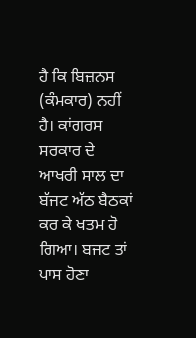ਹੈ ਕਿ ਬਿਜ਼ਨਸ (ਕੰਮਕਾਰ) ਨਹੀਂ ਹੈ। ਕਾਂਗਰਸ ਸਰਕਾਰ ਦੇ ਆਖਰੀ ਸਾਲ ਦਾ ਬੱਜਟ ਅੱਠ ਬੈਠਕਾਂ ਕਰ ਕੇ ਖਤਮ ਹੋ ਗਿਆ। ਬਜਟ ਤਾਂ ਪਾਸ ਹੋਣਾ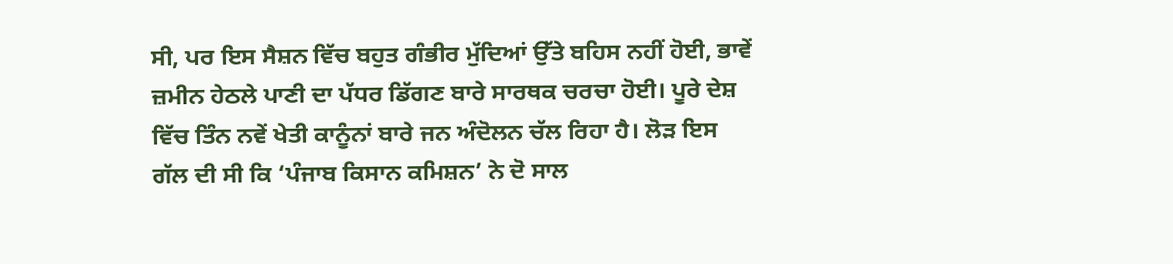ਸੀ, ਪਰ ਇਸ ਸੈਸ਼ਨ ਵਿੱਚ ਬਹੁਤ ਗੰਭੀਰ ਮੁੱਦਿਆਂ ਉੱਤੇ ਬਹਿਸ ਨਹੀਂ ਹੋਈ, ਭਾਵੇਂ ਜ਼ਮੀਨ ਹੇਠਲੇ ਪਾਣੀ ਦਾ ਪੱਧਰ ਡਿੱਗਣ ਬਾਰੇ ਸਾਰਥਕ ਚਰਚਾ ਹੋਈ। ਪੂਰੇ ਦੇਸ਼ ਵਿੱਚ ਤਿੰਨ ਨਵੇਂ ਖੇਤੀ ਕਾਨੂੰਨਾਂ ਬਾਰੇ ਜਨ ਅੰਦੋਲਨ ਚੱਲ ਰਿਹਾ ਹੈ। ਲੋੜ ਇਸ ਗੱਲ ਦੀ ਸੀ ਕਿ ‘ਪੰਜਾਬ ਕਿਸਾਨ ਕਮਿਸ਼ਨ’ ਨੇ ਦੋ ਸਾਲ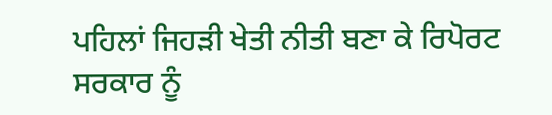ਪਹਿਲਾਂ ਜਿਹੜੀ ਖੇਤੀ ਨੀਤੀ ਬਣਾ ਕੇ ਰਿਪੋਰਟ ਸਰਕਾਰ ਨੂੰ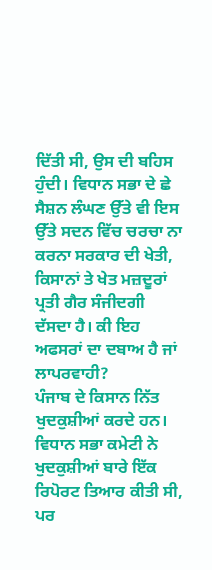ਦਿੱਤੀ ਸੀ, ਉਸ ਦੀ ਬਹਿਸ ਹੁੰਦੀ। ਵਿਧਾਨ ਸਭਾ ਦੇ ਛੇ ਸੈਸ਼ਨ ਲੰਘਣ ਉੱਤੇ ਵੀ ਇਸ ਉੱਤੇ ਸਦਨ ਵਿੱਚ ਚਰਚਾ ਨਾ ਕਰਨਾ ਸਰਕਾਰ ਦੀ ਖੇਤੀ, ਕਿਸਾਨਾਂ ਤੇ ਖੇਤ ਮਜ਼ਦੂਰਾਂ ਪ੍ਰਤੀ ਗੈਰ ਸੰਜੀਦਗੀ ਦੱਸਦਾ ਹੈ। ਕੀ ਇਹ ਅਫਸਰਾਂ ਦਾ ਦਬਾਅ ਹੈ ਜਾਂ ਲਾਪਰਵਾਹੀ?
ਪੰਜਾਬ ਦੇ ਕਿਸਾਨ ਨਿੱਤ ਖੁਦਕੁਸ਼ੀਆਂ ਕਰਦੇ ਹਨ। ਵਿਧਾਨ ਸਭਾ ਕਮੇਟੀ ਨੇ ਖੁਦਕੁਸ਼ੀਆਂ ਬਾਰੇ ਇੱਕ ਰਿਪੋਰਟ ਤਿਆਰ ਕੀਤੀ ਸੀ, ਪਰ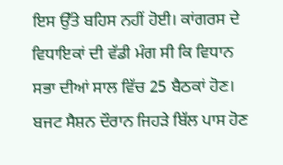ਇਸ ਉੱਤੇ ਬਹਿਸ ਨਹੀਂ ਹੋਈ। ਕਾਂਗਰਸ ਦੇ ਵਿਧਾਇਕਾਂ ਦੀ ਵੱਡੀ ਮੰਗ ਸੀ ਕਿ ਵਿਧਾਨ ਸਭਾ ਦੀਆਂ ਸਾਲ ਵਿੱਚ 25 ਬੈਠਕਾਂ ਹੋਣ। ਬਜਟ ਸੈਸ਼ਨ ਦੌਰਾਨ ਜਿਹੜੇ ਬਿੱਲ ਪਾਸ ਹੋਣ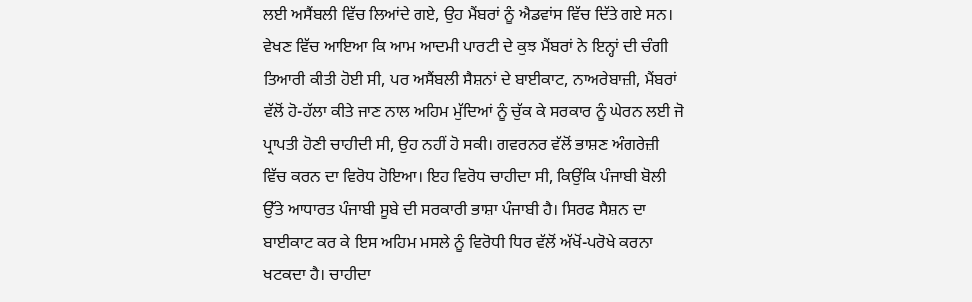ਲਈ ਅਸੈਂਬਲੀ ਵਿੱਚ ਲਿਆਂਦੇ ਗਏ, ਉਹ ਮੈਂਬਰਾਂ ਨੂੰ ਐਡਵਾਂਸ ਵਿੱਚ ਦਿੱਤੇ ਗਏ ਸਨ। ਵੇਖਣ ਵਿੱਚ ਆਇਆ ਕਿ ਆਮ ਆਦਮੀ ਪਾਰਟੀ ਦੇ ਕੁਝ ਮੈਂਬਰਾਂ ਨੇ ਇਨ੍ਹਾਂ ਦੀ ਚੰਗੀ ਤਿਆਰੀ ਕੀਤੀ ਹੋਈ ਸੀ, ਪਰ ਅਸੈਂਬਲੀ ਸੈਸ਼ਨਾਂ ਦੇ ਬਾਈਕਾਟ, ਨਾਅਰੇਬਾਜ਼ੀ, ਮੈਂਬਰਾਂ ਵੱਲੋਂ ਹੋ-ਹੱਲਾ ਕੀਤੇ ਜਾਣ ਨਾਲ ਅਹਿਮ ਮੁੱਦਿਆਂ ਨੂੰ ਚੁੱਕ ਕੇ ਸਰਕਾਰ ਨੂੰ ਘੇਰਨ ਲਈ ਜੋ ਪ੍ਰਾਪਤੀ ਹੋਣੀ ਚਾਹੀਦੀ ਸੀ, ਉਹ ਨਹੀਂ ਹੋ ਸਕੀ। ਗਵਰਨਰ ਵੱਲੋਂ ਭਾਸ਼ਣ ਅੰਗਰੇਜ਼ੀ ਵਿੱਚ ਕਰਨ ਦਾ ਵਿਰੋਧ ਹੋਇਆ। ਇਹ ਵਿਰੋਧ ਚਾਹੀਦਾ ਸੀ, ਕਿਉਂਕਿ ਪੰਜਾਬੀ ਬੋਲੀ ਉੱਤੇ ਆਧਾਰਤ ਪੰਜਾਬੀ ਸੂਬੇ ਦੀ ਸਰਕਾਰੀ ਭਾਸ਼ਾ ਪੰਜਾਬੀ ਹੈ। ਸਿਰਫ ਸੈਸ਼ਨ ਦਾ ਬਾਈਕਾਟ ਕਰ ਕੇ ਇਸ ਅਹਿਮ ਮਸਲੇ ਨੂੰ ਵਿਰੋਧੀ ਧਿਰ ਵੱਲੋਂ ਅੱਖੋਂ-ਪਰੋਖੇ ਕਰਨਾ ਖਟਕਦਾ ਹੈ। ਚਾਹੀਦਾ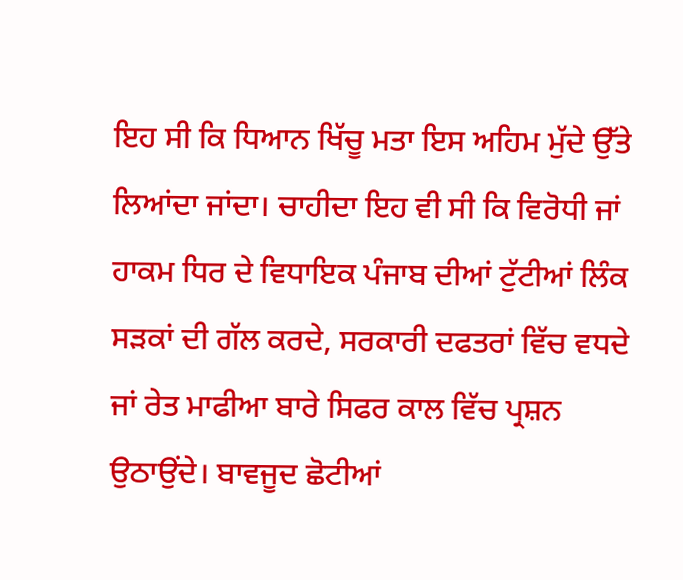ਇਹ ਸੀ ਕਿ ਧਿਆਨ ਖਿੱਚੂ ਮਤਾ ਇਸ ਅਹਿਮ ਮੁੱਦੇ ਉੱਤੇ ਲਿਆਂਦਾ ਜਾਂਦਾ। ਚਾਹੀਦਾ ਇਹ ਵੀ ਸੀ ਕਿ ਵਿਰੋਧੀ ਜਾਂ ਹਾਕਮ ਧਿਰ ਦੇ ਵਿਧਾਇਕ ਪੰਜਾਬ ਦੀਆਂ ਟੁੱਟੀਆਂ ਲਿੰਕ ਸੜਕਾਂ ਦੀ ਗੱਲ ਕਰਦੇ, ਸਰਕਾਰੀ ਦਫਤਰਾਂ ਵਿੱਚ ਵਧਦੇ ਜਾਂ ਰੇਤ ਮਾਫੀਆ ਬਾਰੇ ਸਿਫਰ ਕਾਲ ਵਿੱਚ ਪ੍ਰਸ਼ਨ ਉਠਾਉਂਦੇ। ਬਾਵਜੂਦ ਛੋਟੀਆਂ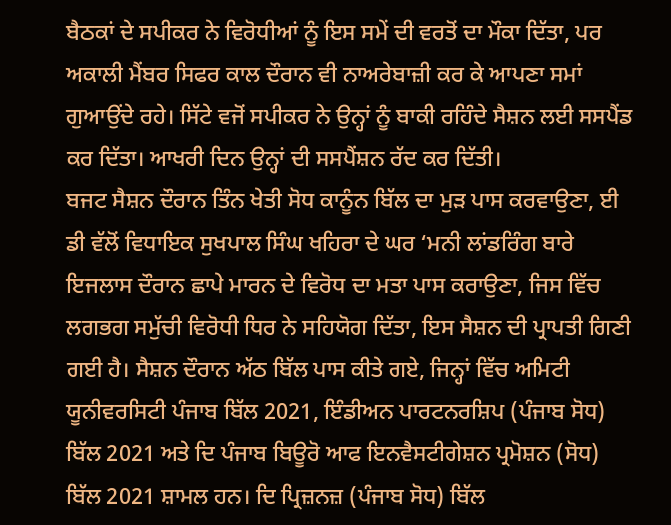ਬੈਠਕਾਂ ਦੇ ਸਪੀਕਰ ਨੇ ਵਿਰੋਧੀਆਂ ਨੂੰ ਇਸ ਸਮੇਂ ਦੀ ਵਰਤੋਂ ਦਾ ਮੌਕਾ ਦਿੱਤਾ, ਪਰ ਅਕਾਲੀ ਮੈਂਬਰ ਸਿਫਰ ਕਾਲ ਦੌਰਾਨ ਵੀ ਨਾਅਰੇਬਾਜ਼ੀ ਕਰ ਕੇ ਆਪਣਾ ਸਮਾਂ ਗੁਆਉਂਦੇ ਰਹੇ। ਸਿੱਟੇ ਵਜੋਂ ਸਪੀਕਰ ਨੇ ਉਨ੍ਹਾਂ ਨੂੰ ਬਾਕੀ ਰਹਿੰਦੇ ਸੈਸ਼ਨ ਲਈ ਸਸਪੈਂਡ ਕਰ ਦਿੱਤਾ। ਆਖਰੀ ਦਿਨ ਉਨ੍ਹਾਂ ਦੀ ਸਸਪੈਂਸ਼ਨ ਰੱਦ ਕਰ ਦਿੱਤੀ।
ਬਜਟ ਸੈਸ਼ਨ ਦੌਰਾਨ ਤਿੰਨ ਖੇਤੀ ਸੋਧ ਕਾਨੂੰਨ ਬਿੱਲ ਦਾ ਮੁੜ ਪਾਸ ਕਰਵਾਉਣਾ, ਈ ਡੀ ਵੱਲੋਂ ਵਿਧਾਇਕ ਸੁਖਪਾਲ ਸਿੰਘ ਖਹਿਰਾ ਦੇ ਘਰ ‘ਮਨੀ ਲਾਂਡਰਿੰਗ ਬਾਰੇ ਇਜਲਾਸ ਦੌਰਾਨ ਛਾਪੇ ਮਾਰਨ ਦੇ ਵਿਰੋਧ ਦਾ ਮਤਾ ਪਾਸ ਕਰਾਉਣਾ, ਜਿਸ ਵਿੱਚ ਲਗਭਗ ਸਮੁੱਚੀ ਵਿਰੋਧੀ ਧਿਰ ਨੇ ਸਹਿਯੋਗ ਦਿੱਤਾ, ਇਸ ਸੈਸ਼ਨ ਦੀ ਪ੍ਰਾਪਤੀ ਗਿਣੀ ਗਈ ਹੈ। ਸੈਸ਼ਨ ਦੌਰਾਨ ਅੱਠ ਬਿੱਲ ਪਾਸ ਕੀਤੇ ਗਏ, ਜਿਨ੍ਹਾਂ ਵਿੱਚ ਅਮਿਟੀ ਯੂਨੀਵਰਸਿਟੀ ਪੰਜਾਬ ਬਿੱਲ 2021, ਇੰਡੀਅਨ ਪਾਰਟਨਰਸ਼ਿਪ (ਪੰਜਾਬ ਸੋਧ) ਬਿੱਲ 2021 ਅਤੇ ਦਿ ਪੰਜਾਬ ਬਿਊਰੋ ਆਫ ਇਨਵੈਸਟੀਗੇਸ਼ਨ ਪ੍ਰਮੋਸ਼ਨ (ਸੋਧ) ਬਿੱਲ 2021 ਸ਼ਾਮਲ ਹਨ। ਦਿ ਪ੍ਰਿਜ਼ਨਜ਼ (ਪੰਜਾਬ ਸੋਧ) ਬਿੱਲ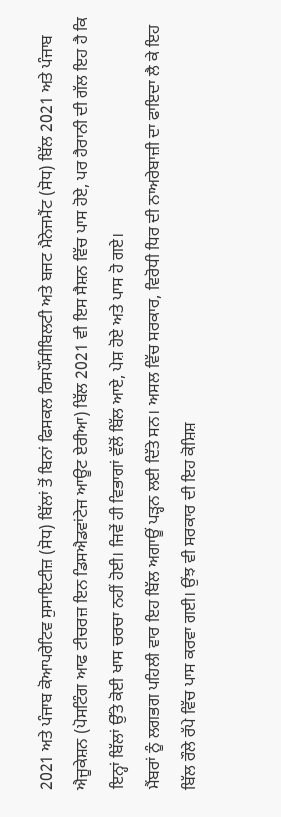2021 ਅਤੇ ਪੰਜਾਬ ਕੋਆਪਰੇਟਿਵ ਸੁਸਾਇਟੀਜ਼ (ਸੋਧ) ਬਿੱਲਾਂ ਤੋਂ ਬਿਨਾਂ ਫਿਸਕਲ ਰਿਸਪੌਂਸੀਬਿਲਟੀ ਅਤੇ ਬਜਟ ਮੈਨੇਜਮੈਂਟ (ਸੋਧ) ਬਿੱਲ 2021 ਅਤੇ ਪੰਜਾਬ ਐਜੂਕੇਸ਼ਨ (ਪੋਸਟਿੰਗ ਆਫ ਟੀਚਰਜ਼ ਇਨ ਡਿਸਐਡਵਾਂਟੇਜ ਆਊਟ ਏਰੀਆ) ਬਿੱਲ 2021 ਵੀ ਇਸ ਸੈਸ਼ਨ ਵਿੱਚ ਪਾਸ ਹੋਏ, ਪਰ ਹੈਰਾਨੀ ਦੀ ਗੱਲ ਇਹ ਹੈ ਕਿ ਇਨ੍ਹਾਂ ਬਿੱਲਾਂ ਉੱਤੇ ਕੋਈ ਖਾਸ ਚਰਚਾ ਨਹੀਂ ਹੋਈ। ਜਿਵੇਂ ਹੀ ਵਿਭਾਗਾਂ ਵੱਲੋਂ ਬਿੱਲ ਆਏ, ਪੇਸ਼ ਹੋਏ ਅਤੇ ਪਾਸ ਹੋ ਗਏ।
ਮੈਂਬਰਾਂ ਨੂੰ ਲਗਭਗ ਪਹਿਲੀ ਵਾਰ ਇਹ ਬਿੱਲ ਅਗਾਊਂ ਪੜ੍ਹਨ ਲਈ ਦਿੱਤੇ ਸਨ। ਅਸਲ ਵਿੱਚ ਸਰਕਾਰ, ਵਿਰੋਧੀ ਧਿਰ ਦੀ ਨਾਅਰੇਬਾਜ਼ੀ ਦਾ ਫਾਇਦਾ ਲੈ ਕੇ ਇਹ ਬਿੱਲ ਰੌਲੇ ਰੱਪੇ ਵਿੱਚ ਪਾਸ ਕਰਵਾ ਗਈ। ਉਂਝ ਵੀ ਸਰਕਾਰ ਦੀ ਇਹ ਕੋਸ਼ਿਸ਼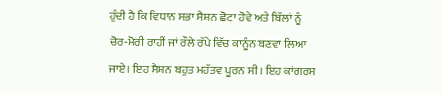ਹੁੰਦੀ ਹੈ ਕਿ ਵਿਧਾਨ ਸਭਾ ਸੈਸ਼ਨ ਛੋਟਾ ਹੋਵੇ ਅਤੇ ਬਿੱਲਾਂ ਨੂੰ ਚੋਰ-ਮੋਰੀ ਰਾਹੀਂ ਜਾਂ ਰੌਲੇ ਰੱਪੇ ਵਿੱਚ ਕਾਨੂੰਨ ਬਣਵਾ ਲਿਆ ਜਾਏ। ਇਹ ਸੈਸ਼ਨ ਬਹੁਤ ਮਹੱਤਵ ਪੂਰਨ ਸੀ। ਇਹ ਕਾਂਗਰਸ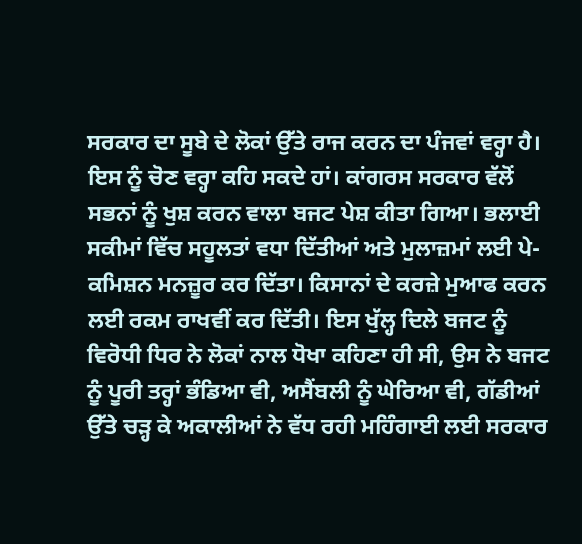ਸਰਕਾਰ ਦਾ ਸੂਬੇ ਦੇ ਲੋਕਾਂ ਉੱਤੇ ਰਾਜ ਕਰਨ ਦਾ ਪੰਜਵਾਂ ਵਰ੍ਹਾ ਹੈ। ਇਸ ਨੂੰ ਚੋਣ ਵਰ੍ਹਾ ਕਹਿ ਸਕਦੇ ਹਾਂ। ਕਾਂਗਰਸ ਸਰਕਾਰ ਵੱਲੋਂ ਸਭਨਾਂ ਨੂੰ ਖੁਸ਼ ਕਰਨ ਵਾਲਾ ਬਜਟ ਪੇਸ਼ ਕੀਤਾ ਗਿਆ। ਭਲਾਈ ਸਕੀਮਾਂ ਵਿੱਚ ਸਹੂਲਤਾਂ ਵਧਾ ਦਿੱਤੀਆਂ ਅਤੇ ਮੁਲਾਜ਼ਮਾਂ ਲਈ ਪੇ-ਕਮਿਸ਼ਨ ਮਨਜ਼ੂਰ ਕਰ ਦਿੱਤਾ। ਕਿਸਾਨਾਂ ਦੇ ਕਰਜ਼ੇ ਮੁਆਫ ਕਰਨ ਲਈ ਰਕਮ ਰਾਖਵੀਂ ਕਰ ਦਿੱਤੀ। ਇਸ ਖੁੱਲ੍ਹ ਦਿਲੇ ਬਜਟ ਨੂੰ ਵਿਰੋਧੀ ਧਿਰ ਨੇ ਲੋਕਾਂ ਨਾਲ ਧੋਖਾ ਕਹਿਣਾ ਹੀ ਸੀ, ਉਸ ਨੇ ਬਜਟ ਨੂੰ ਪੂਰੀ ਤਰ੍ਹਾਂ ਭੰਡਿਆ ਵੀ, ਅਸੈਂਬਲੀ ਨੂੰ ਘੇਰਿਆ ਵੀ, ਗੱਡੀਆਂ ਉੱਤੇ ਚੜ੍ਹ ਕੇ ਅਕਾਲੀਆਂ ਨੇ ਵੱਧ ਰਹੀ ਮਹਿੰਗਾਈ ਲਈ ਸਰਕਾਰ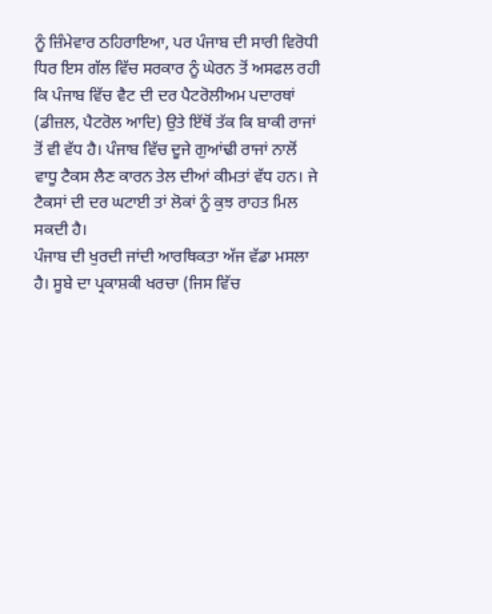ਨੂੰ ਜ਼ਿੰਮੇਵਾਰ ਠਹਿਰਾਇਆ, ਪਰ ਪੰਜਾਬ ਦੀ ਸਾਰੀ ਵਿਰੋਧੀ ਧਿਰ ਇਸ ਗੱਲ ਵਿੱਚ ਸਰਕਾਰ ਨੂੰ ਘੇਰਨ ਤੋਂ ਅਸਫਲ ਰਹੀ ਕਿ ਪੰਜਾਬ ਵਿੱਚ ਵੈਟ ਦੀ ਦਰ ਪੈਟਰੋਲੀਅਮ ਪਦਾਰਥਾਂ (ਡੀਜ਼ਲ, ਪੈਟਰੋਲ ਆਦਿ) ਉਤੇ ਇੱਥੋਂ ਤੱਕ ਕਿ ਬਾਕੀ ਰਾਜਾਂ ਤੋਂ ਵੀ ਵੱਧ ਹੈ। ਪੰਜਾਬ ਵਿੱਚ ਦੂਜੇ ਗੁਆਂਢੀ ਰਾਜਾਂ ਨਾਲੋਂ ਵਾਧੂ ਟੈਕਸ ਲੈਣ ਕਾਰਨ ਤੇਲ ਦੀਆਂ ਕੀਮਤਾਂ ਵੱਧ ਹਨ। ਜੇ ਟੈਕਸਾਂ ਦੀ ਦਰ ਘਟਾਈ ਤਾਂ ਲੋਕਾਂ ਨੂੰ ਕੁਝ ਰਾਹਤ ਮਿਲ ਸਕਦੀ ਹੈ।
ਪੰਜਾਬ ਦੀ ਖੁਰਦੀ ਜਾਂਦੀ ਆਰਥਿਕਤਾ ਅੱਜ ਵੱਡਾ ਮਸਲਾ ਹੈ। ਸੂਬੇ ਦਾ ਪ੍ਰਕਾਸ਼ਕੀ ਖਰਚਾ (ਜਿਸ ਵਿੱਚ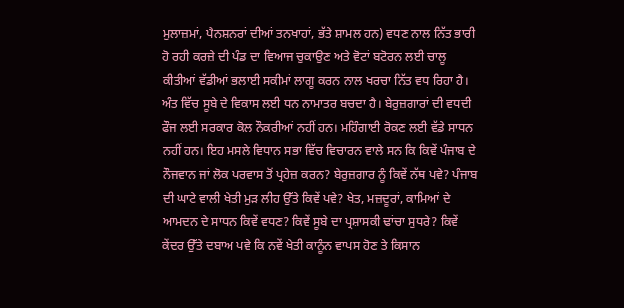ਮੁਲਾਜ਼ਮਾਂ, ਪੈਨਸ਼ਨਰਾਂ ਦੀਆਂ ਤਨਖਾਹਾਂ, ਭੱਤੇ ਸ਼ਾਮਲ ਹਨ) ਵਧਣ ਨਾਲ ਨਿੱਤ ਭਾਰੀ ਹੋ ਰਹੀ ਕਰਜ਼ੇ ਦੀ ਪੰਡ ਦਾ ਵਿਆਜ ਚੁਕਾਉਣ ਅਤੇ ਵੋਟਾਂ ਬਟੋਰਨ ਲਈ ਚਾਲੂ ਕੀਤੀਆਂ ਵੱਡੀਆਂ ਭਲਾਈ ਸਕੀਮਾਂ ਲਾਗੂ ਕਰਨ ਨਾਲ ਖਰਚਾ ਨਿੱਤ ਵਧ ਰਿਹਾ ਹੈ। ਅੰਤ ਵਿੱਚ ਸੂਬੇ ਦੇ ਵਿਕਾਸ ਲਈ ਧਨ ਨਾਮਾਤਰ ਬਚਦਾ ਹੈ। ਬੇਰੁਜ਼ਗਾਰਾਂ ਦੀ ਵਧਦੀ ਫੌਜ ਲਈ ਸਰਕਾਰ ਕੋਲ ਨੌਕਰੀਆਂ ਨਹੀਂ ਹਨ। ਮਹਿੰਗਾਈ ਰੋਕਣ ਲਈ ਵੱਡੇ ਸਾਧਨ ਨਹੀਂ ਹਨ। ਇਹ ਮਸਲੇ ਵਿਧਾਨ ਸਭਾ ਵਿੱਚ ਵਿਚਾਰਨ ਵਾਲੇ ਸਨ ਕਿ ਕਿਵੇਂ ਪੰਜਾਬ ਦੇ ਨੌਜਵਾਨ ਜਾਂ ਲੋਕ ਪਰਵਾਸ ਤੋਂ ਪ੍ਰਹੇਜ਼ ਕਰਨ? ਬੇਰੁਜ਼ਗਾਰ ਨੂੰ ਕਿਵੇਂ ਨੱਥ ਪਵੇ? ਪੰਜਾਬ ਦੀ ਘਾਟੇ ਵਾਲੀ ਖੇਤੀ ਮੁੜ ਲੀਹ ਉੱਤੇ ਕਿਵੇਂ ਪਵੇ? ਖੇਤ, ਮਜ਼ਦੂਰਾਂ, ਕਾਮਿਆਂ ਦੇ ਆਮਦਨ ਦੇ ਸਾਧਨ ਕਿਵੇਂ ਵਧਣ? ਕਿਵੇਂ ਸੂਬੇ ਦਾ ਪ੍ਰਸ਼ਾਸਕੀ ਢਾਂਚਾ ਸੁਧਰੇ? ਕਿਵੇਂ ਕੇਂਦਰ ਉੱਤੇ ਦਬਾਅ ਪਵੇ ਕਿ ਨਵੇਂ ਖੇਤੀ ਕਾਨੂੰਨ ਵਾਪਸ ਹੋਣ ਤੇ ਕਿਸਾਨ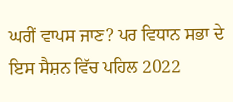ਘਰੀਂ ਵਾਪਸ ਜਾਣ? ਪਰ ਵਿਧਾਨ ਸਭਾ ਦੇ ਇਸ ਸੈਸ਼ਨ ਵਿੱਚ ਪਹਿਲ 2022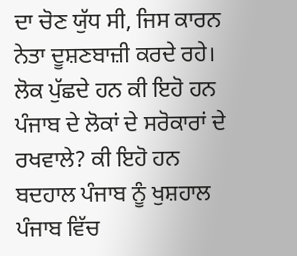ਦਾ ਚੋਣ ਯੁੱਧ ਸੀ, ਜਿਸ ਕਾਰਨ ਨੇਤਾ ਦੂਸ਼ਣਬਾਜ਼ੀ ਕਰਦੇ ਰਹੇ। ਲੋਕ ਪੁੱਛਦੇ ਹਨ ਕੀ ਇਹੋ ਹਨ ਪੰਜਾਬ ਦੇ ਲੋਕਾਂ ਦੇ ਸਰੋਕਾਰਾਂ ਦੇ ਰਖਵਾਲੇ? ਕੀ ਇਹੋ ਹਨ ਬਦਹਾਲ ਪੰਜਾਬ ਨੂੰ ਖੁਸ਼ਹਾਲ ਪੰਜਾਬ ਵਿੱਚ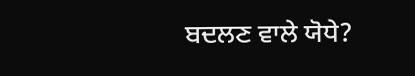ਬਦਲਣ ਵਾਲੇ ਯੋਧੇ?